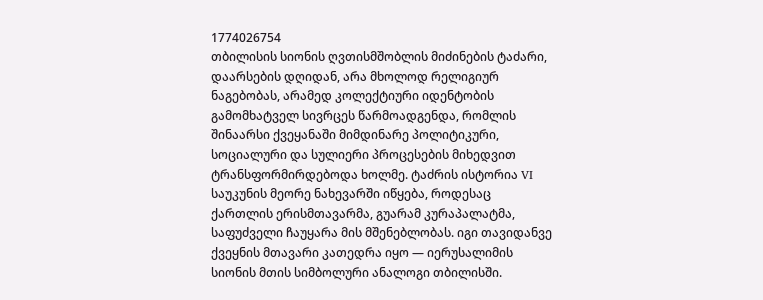1774026754
თბილისის სიონის ღვთისმშობლის მიძინების ტაძარი, დაარსების დღიდან, არა მხოლოდ რელიგიურ ნაგებობას, არამედ კოლექტიური იდენტობის გამომხატველ სივრცეს წარმოადგენდა, რომლის შინაარსი ქვეყანაში მიმდინარე პოლიტიკური, სოციალური და სულიერი პროცესების მიხედვით ტრანსფორმირდებოდა ხოლმე. ტაძრის ისტორია VI საუკუნის მეორე ნახევარში იწყება, როდესაც ქართლის ერისმთავარმა, გუარამ კურაპალატმა, საფუძველი ჩაუყარა მის მშენებლობას. იგი თავიდანვე ქვეყნის მთავარი კათედრა იყო — იერუსალიმის სიონის მთის სიმბოლური ანალოგი თბილისში.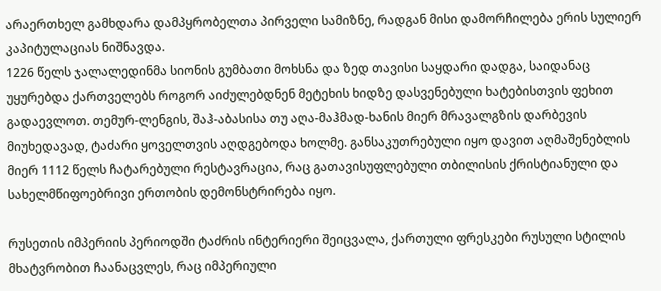არაერთხელ გამხდარა დამპყრობელთა პირველი სამიზნე, რადგან მისი დამორჩილება ერის სულიერ კაპიტულაციას ნიშნავდა.
1226 წელს ჯალალედინმა სიონის გუმბათი მოხსნა და ზედ თავისი საყდარი დადგა, საიდანაც უყურებდა ქართველებს როგორ აიძულებდნენ მეტეხის ხიდზე დასვენებული ხატებისთვის ფეხით გადაევლოთ. თემურ-ლენგის, შაჰ-აბასისა თუ აღა-მაჰმად-ხანის მიერ მრავალგზის დარბევის მიუხედავად, ტაძარი ყოველთვის აღდგებოდა ხოლმე. განსაკუთრებული იყო დავით აღმაშენებლის მიერ 1112 წელს ჩატარებული რესტავრაცია, რაც გათავისუფლებული თბილისის ქრისტიანული და სახელმწიფოებრივი ერთობის დემონსტრირება იყო.

რუსეთის იმპერიის პერიოდში ტაძრის ინტერიერი შეიცვალა, ქართული ფრესკები რუსული სტილის მხატვრობით ჩაანაცვლეს, რაც იმპერიული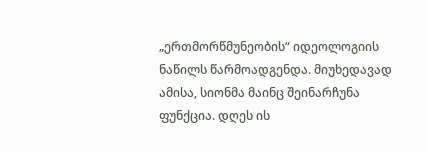„ერთმორწმუნეობის“ იდეოლოგიის ნაწილს წარმოადგენდა. მიუხედავად ამისა, სიონმა მაინც შეინარჩუნა ფუნქცია. დღეს ის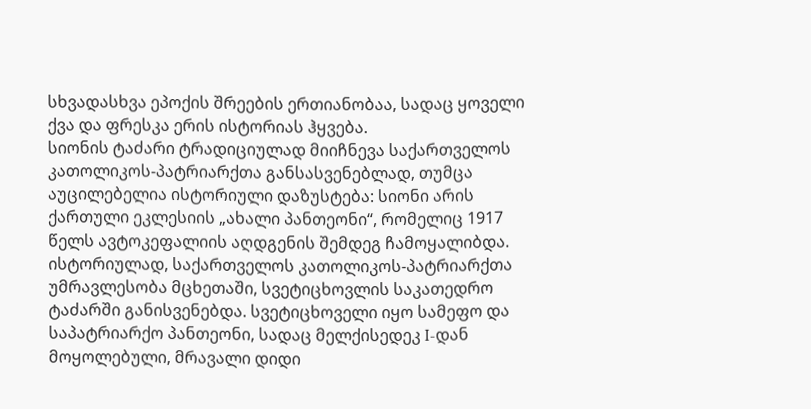სხვადასხვა ეპოქის შრეების ერთიანობაა, სადაც ყოველი ქვა და ფრესკა ერის ისტორიას ჰყვება.
სიონის ტაძარი ტრადიციულად მიიჩნევა საქართველოს კათოლიკოს-პატრიარქთა განსასვენებლად, თუმცა აუცილებელია ისტორიული დაზუსტება: სიონი არის ქართული ეკლესიის „ახალი პანთეონი“, რომელიც 1917 წელს ავტოკეფალიის აღდგენის შემდეგ ჩამოყალიბდა. ისტორიულად, საქართველოს კათოლიკოს-პატრიარქთა უმრავლესობა მცხეთაში, სვეტიცხოვლის საკათედრო ტაძარში განისვენებდა. სვეტიცხოველი იყო სამეფო და საპატრიარქო პანთეონი, სადაც მელქისედეკ I-დან მოყოლებული, მრავალი დიდი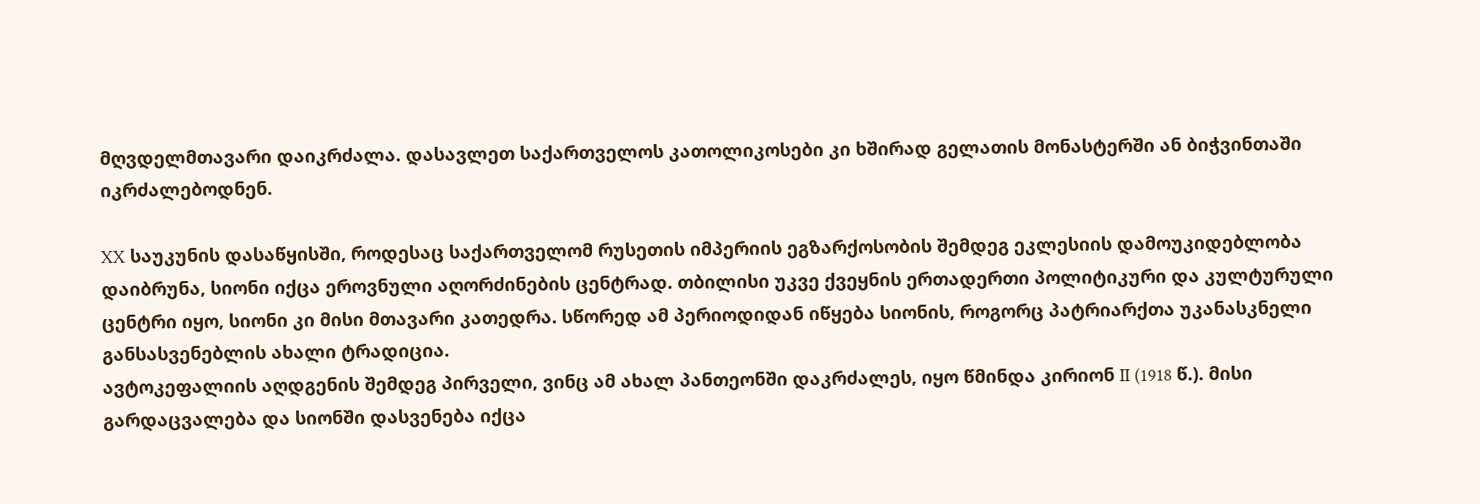მღვდელმთავარი დაიკრძალა. დასავლეთ საქართველოს კათოლიკოსები კი ხშირად გელათის მონასტერში ან ბიჭვინთაში იკრძალებოდნენ.

XX საუკუნის დასაწყისში, როდესაც საქართველომ რუსეთის იმპერიის ეგზარქოსობის შემდეგ ეკლესიის დამოუკიდებლობა დაიბრუნა, სიონი იქცა ეროვნული აღორძინების ცენტრად. თბილისი უკვე ქვეყნის ერთადერთი პოლიტიკური და კულტურული ცენტრი იყო, სიონი კი მისი მთავარი კათედრა. სწორედ ამ პერიოდიდან იწყება სიონის, როგორც პატრიარქთა უკანასკნელი განსასვენებლის ახალი ტრადიცია.
ავტოკეფალიის აღდგენის შემდეგ პირველი, ვინც ამ ახალ პანთეონში დაკრძალეს, იყო წმინდა კირიონ II (1918 წ.). მისი გარდაცვალება და სიონში დასვენება იქცა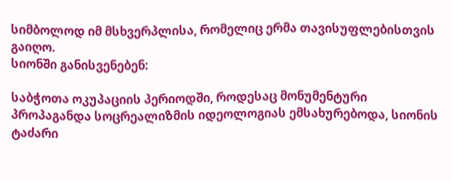სიმბოლოდ იმ მსხვერპლისა, რომელიც ერმა თავისუფლებისთვის გაიღო.
სიონში განისვენებენ:

საბჭოთა ოკუპაციის პერიოდში, როდესაც მონუმენტური პროპაგანდა სოცრეალიზმის იდეოლოგიას ემსახურებოდა, სიონის ტაძარი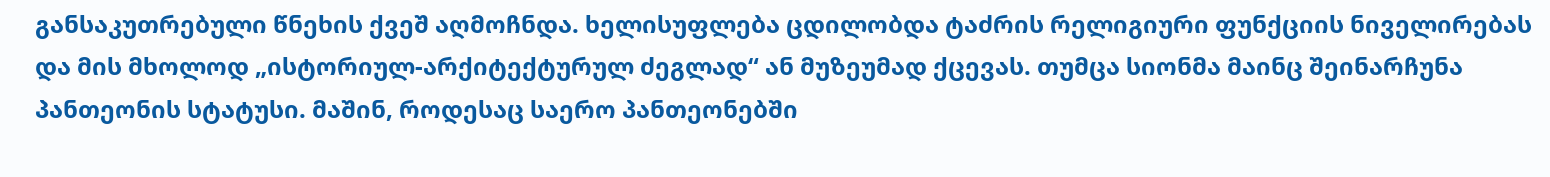განსაკუთრებული წნეხის ქვეშ აღმოჩნდა. ხელისუფლება ცდილობდა ტაძრის რელიგიური ფუნქციის ნიველირებას და მის მხოლოდ „ისტორიულ-არქიტექტურულ ძეგლად“ ან მუზეუმად ქცევას. თუმცა სიონმა მაინც შეინარჩუნა პანთეონის სტატუსი. მაშინ, როდესაც საერო პანთეონებში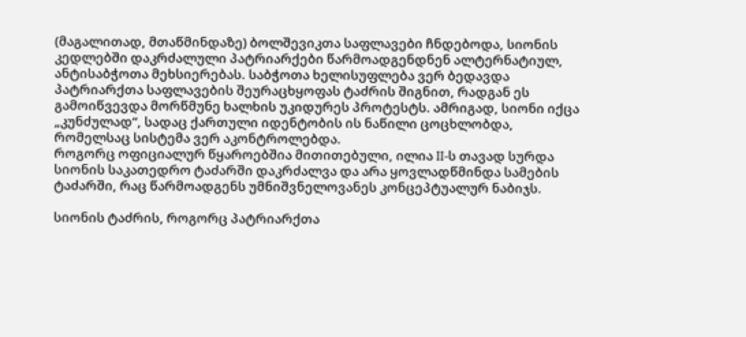(მაგალითად, მთაწმინდაზე) ბოლშევიკთა საფლავები ჩნდებოდა, სიონის კედლებში დაკრძალული პატრიარქები წარმოადგენდნენ ალტერნატიულ, ანტისაბჭოთა მეხსიერებას. საბჭოთა ხელისუფლება ვერ ბედავდა პატრიარქთა საფლავების შეურაცხყოფას ტაძრის შიგნით, რადგან ეს გამოიწვევდა მორწმუნე ხალხის უკიდურეს პროტესტს. ამრიგად, სიონი იქცა „კუნძულად“, სადაც ქართული იდენტობის ის ნაწილი ცოცხლობდა, რომელსაც სისტემა ვერ აკონტროლებდა.
როგორც ოფიციალურ წყაროებშია მითითებული, ილია II-ს თავად სურდა სიონის საკათედრო ტაძარში დაკრძალვა და არა ყოვლადწმინდა სამების ტაძარში, რაც წარმოადგენს უმნიშვნელოვანეს კონცეპტუალურ ნაბიჯს.

სიონის ტაძრის, როგორც პატრიარქთა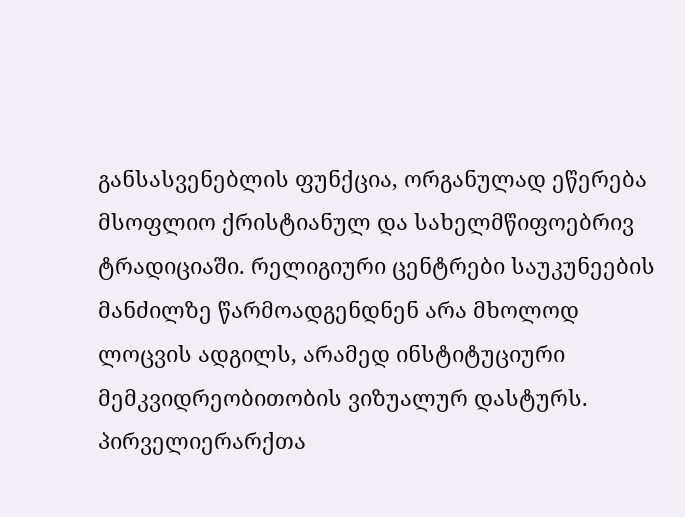განსასვენებლის ფუნქცია, ორგანულად ეწერება მსოფლიო ქრისტიანულ და სახელმწიფოებრივ ტრადიციაში. რელიგიური ცენტრები საუკუნეების მანძილზე წარმოადგენდნენ არა მხოლოდ ლოცვის ადგილს, არამედ ინსტიტუციური მემკვიდრეობითობის ვიზუალურ დასტურს. პირველიერარქთა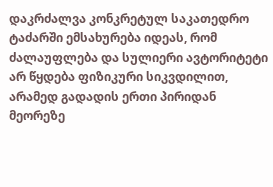დაკრძალვა კონკრეტულ საკათედრო ტაძარში ემსახურება იდეას, რომ ძალაუფლება და სულიერი ავტორიტეტი არ წყდება ფიზიკური სიკვდილით, არამედ გადადის ერთი პირიდან მეორეზე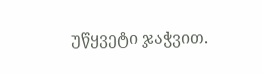უწყვეტი ჯაჭვით.